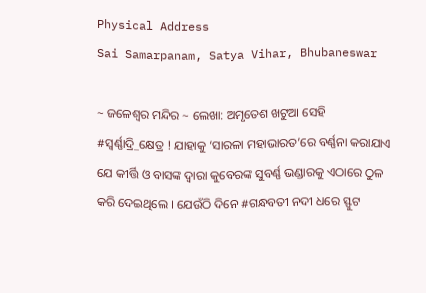Physical Address
Sai Samarpanam, Satya Vihar, Bhubaneswar

~ ଜଳେଶ୍ବର ମନ୍ଦିର ~ ଲେଖା: ଅମୃତେଶ ଖଟୁଆ ସେହି #ସ୍ଵର୍ଣ୍ଣାଦ୍ରି_କ୍ଷେତ୍ର ! ଯାହାକୁ ‘ସାରଳା ମହାଭାରତ’ରେ ବର୍ଣ୍ଣନା କରାଯାଏ ଯେ କୀର୍ତ୍ତି ଓ ବାସଙ୍କ ଦ୍ଵାରା କୁବେରଙ୍କ ସୁବର୍ଣ୍ଣ ଭଣ୍ଡାରକୁ ଏଠାରେ ଠୁଳ କରି ଦେଇଥିଲେ । ଯେଉଁଠି ଦିନେ #ଗନ୍ଧବତୀ ନଦୀ ଧରେ ସ୍ଫୁଟ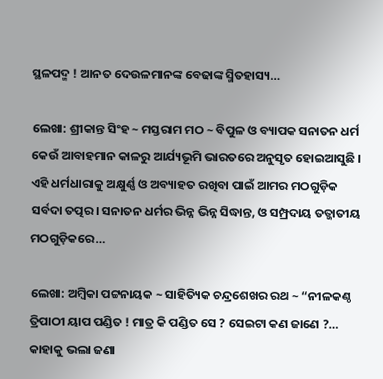ସ୍ଥଳପଦ୍ମ ! ଆନତ ଦେଉଳମାନଙ୍କ ବେଢାଙ୍କ ସ୍ମିତହାସ୍ୟ…

ଲେଖା: ଶ୍ରୀକାନ୍ତ ସିଂହ ~ ମସ୍ତରାମ ମଠ ~ ବିପୁଳ ଓ ବ୍ୟାପକ ସନାତନ ଧର୍ମ କେଉଁ ଆବାହମାନ କାଳରୁ ଆର୍ଯ୍ୟଭୂମି ଭାରତରେ ଅନୁସୃତ ହୋଇଆସୁଛି । ଏହି ଧର୍ମଧାରାକୁ ଅକ୍ଷୁର୍ଣ୍ଣ ଓ ଅବ୍ୟାହତ ରଖିବା ପାଇଁ ଆମର ମଠଗୁଡ଼ିକ ସର୍ବଦା ତତ୍ପର। ସନାତନ ଧର୍ମର ଭିନ୍ନ ଭିନ୍ନ ସିଦ୍ଧାନ୍ତ, ଓ ସମ୍ପ୍ରଦାୟ ତତ୍ଜାତୀୟ ମଠଗୁଡ଼ିକରେ…

ଲେଖା: ଅମ୍ବିକା ପଟ୍ଟନାୟକ ~ ସାହିତ୍ୟିକ ଚନ୍ଦ୍ରଶେଖର ରଥ ~ “ନୀଳକଣ୍ଠ ତ୍ରିପାଠୀ ୟାପ ପଣ୍ଡିତ ! ମାତ୍ର କି ପଣ୍ଡିତ ସେ ? ସେଇଟା କଣ ଜାଣେ ?… କାହାକୁ ଭଲା ଜଣା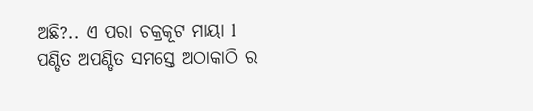ଅଛି?.. ଏ ପରା ଚକ୍ରକୂଟ ମାୟା l ପଣ୍ଡିତ ଅପଣ୍ଡିତ ସମସ୍ତେ ଅଠାକାଠି ର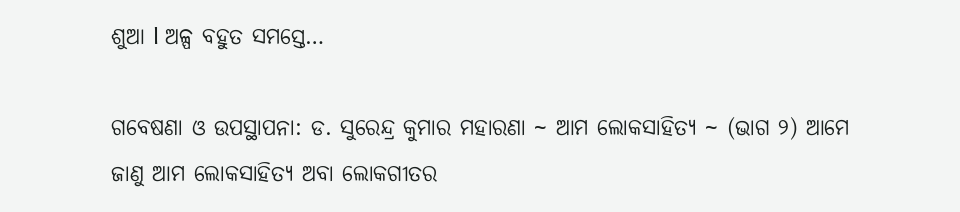ଶୁଆ l ଅଳ୍ପ ବହୁତ ସମସ୍ତେ…

ଗବେଷଣା ଓ ଉପସ୍ଥାପନା: ଡ. ସୁରେନ୍ଦ୍ର କୁମାର ମହାରଣା ~ ଆମ ଲୋକସାହିତ୍ୟ ~ (ଭାଗ ୨) ଆମେ ଜାଣୁ ଆମ ଲୋକସାହିତ୍ୟ ଅବା ଲୋକଗୀତର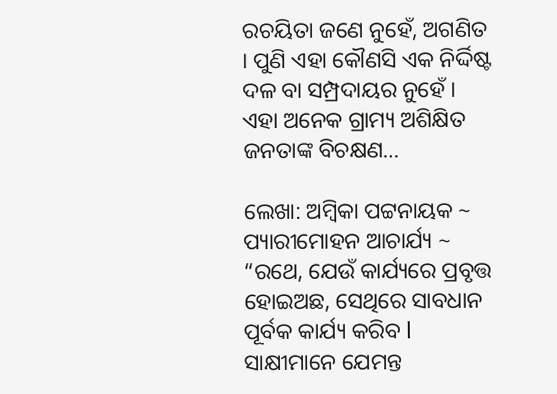ରଚୟିତା ଜଣେ ନୁହେଁ, ଅଗଣିତ । ପୁଣି ଏହା କୌଣସି ଏକ ନିର୍ଦ୍ଦିଷ୍ଟ ଦଳ ବା ସମ୍ପ୍ରଦାୟର ନୁହେଁ । ଏହା ଅନେକ ଗ୍ରାମ୍ୟ ଅଶିକ୍ଷିତ ଜନତାଙ୍କ ବିଚକ୍ଷଣ…

ଲେଖା: ଅମ୍ବିକା ପଟ୍ଟନାୟକ ~ ପ୍ୟାରୀମୋହନ ଆଚାର୍ଯ୍ୟ ~ “ରଥେ, ଯେଉଁ କାର୍ଯ୍ୟରେ ପ୍ରବୃତ୍ତ ହୋଇଅଛ, ସେଥିରେ ସାବଧାନ ପୂର୍ବକ କାର୍ଯ୍ୟ କରିବ l ସାକ୍ଷୀମାନେ ଯେମନ୍ତ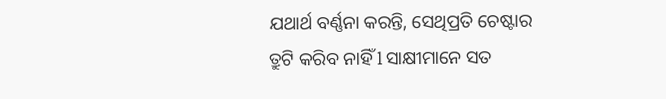ଯଥାର୍ଥ ବର୍ଣ୍ଣନା କରନ୍ତି, ସେଥିପ୍ରତି ଚେଷ୍ଟାର ତ୍ରୁଟି କରିବ ନାହିଁ l ସାକ୍ଷୀମାନେ ସତ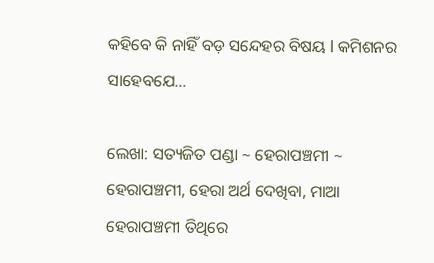କହିବେ କି ନାହିଁ ବଡ଼ ସନ୍ଦେହର ବିଷୟ l କମିଶନର ସାହେବଯେ…

ଲେଖା: ସତ୍ୟଜିତ ପଣ୍ଡା ~ ହେରାପଞ୍ଚମୀ ~ ହେରାପଞ୍ଚମୀ, ହେରା ଅର୍ଥ ଦେଖିବା, ମାଆ ହେରାପଞ୍ଚମୀ ତିଥିରେ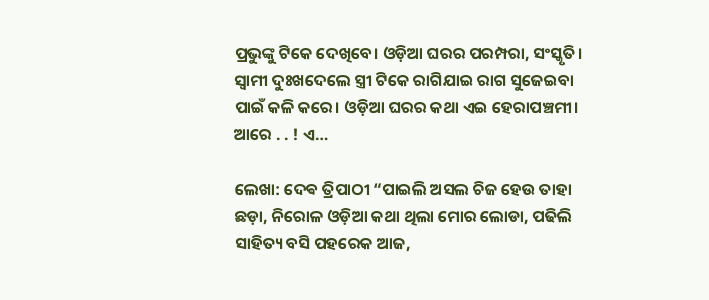ପ୍ରଭୁଙ୍କୁ ଟିକେ ଦେଖିବେ। ଓଡ଼ିଆ ଘରର ପରମ୍ପରା, ସଂସ୍କୃତି। ସ୍ଵାମୀ ଦୁଃଖଦେଲେ ସ୍ତ୍ରୀ ଟିକେ ରାଗିଯାଇ ରାଗ ସୁଜେଇବା ପାଇଁ କଳି କରେ। ଓଡ଼ିଆ ଘରର କଥା ଏଇ ହେରାପଞ୍ଚମୀ। ଆରେ . . ! ଏ…

ଲେଖା: ଦେଵ ତ୍ରିପାଠୀ “ପାଇଲି ଅସଲ ଚିଜ ହେଉ ତାହା ଛଡ଼ା, ନିରୋଳ ଓଡ଼ିଆ କଥା ଥିଲା ମୋର ଲୋଡା, ପଢିଲି ସାହିତ୍ୟ ବସି ପହରେକ ଆଜ,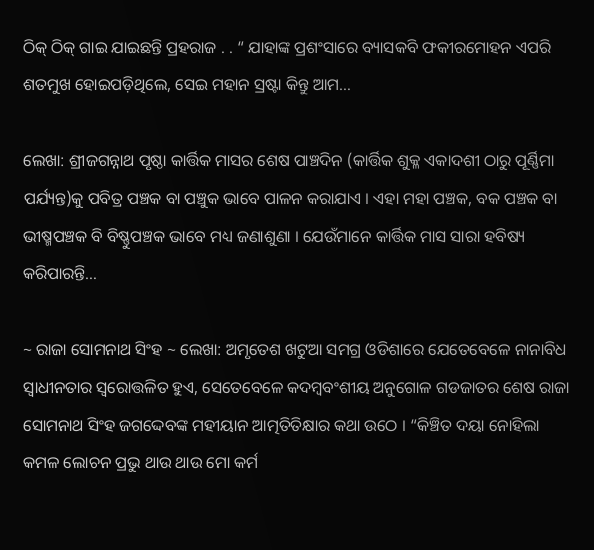ଠିକ୍ ଠିକ୍ ଗାଇ ଯାଇଛନ୍ତି ପ୍ରହରାଜ . . “ ଯାହାଙ୍କ ପ୍ରଶଂସାରେ ବ୍ୟାସକବି ଫକୀରମୋହନ ଏପରି ଶତମୁଖ ହୋଇପଡ଼ିଥିଲେ, ସେଇ ମହାନ ସ୍ରଷ୍ଟା କିନ୍ତୁ ଆମ…

ଲେଖା: ଶ୍ରୀଜଗନ୍ନାଥ ପୃଷ୍ଠା କାର୍ତ୍ତିକ ମାସର ଶେଷ ପାଞ୍ଚଦିନ (କାର୍ତ୍ତିକ ଶୁକ୍ଳ ଏକାଦଶୀ ଠାରୁ ପୂର୍ଣ୍ଣିମା ପର୍ଯ୍ୟନ୍ତ)କୁ ପବିତ୍ର ପଞ୍ଚକ ବା ପଞ୍ଚୁକ ଭାବେ ପାଳନ କରାଯାଏ । ଏହା ମହା ପଞ୍ଚକ, ବକ ପଞ୍ଚକ ବା ଭୀଷ୍ମପଞ୍ଚକ ବି ବିଷ୍ଣୁପଞ୍ଚକ ଭାବେ ମଧ୍ୟ ଜଣାଶୁଣା । ଯେଉଁମାନେ କାର୍ତ୍ତିକ ମାସ ସାରା ହବିଷ୍ୟ କରିପାରନ୍ତି…

~ ରାଜା ସୋମନାଥ ସିଂହ ~ ଲେଖା: ଅମୃତେଶ ଖଟୁଆ ସମଗ୍ର ଓଡିଶାରେ ଯେତେବେଳେ ନାନାବିଧ ସ୍ଵାଧୀନତାର ସ୍ଵରୋତ୍ତଳିତ ହୁଏ, ସେତେବେଳେ କଦମ୍ଵବଂଶୀୟ ଅନୁଗୋଳ ଗଡଜାତର ଶେଷ ରାଜା ସୋମନାଥ ସିଂହ ଜଗଦ୍ଦେବଙ୍କ ମହୀୟାନ ଆତ୍ମତିତିକ୍ଷାର କଥା ଉଠେ । “କିଞ୍ଚିତ ଦୟା ନୋହିଲା କମଳ ଲୋଚନ ପ୍ରଭୁ ଥାଉ ଥାଉ ମୋ କର୍ମ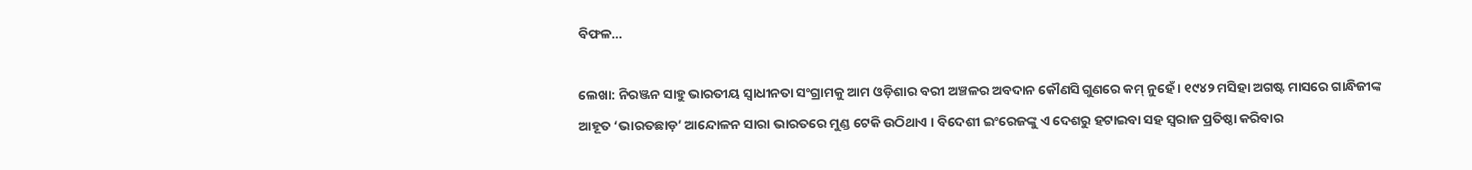ବିଫଳ…

ଲେଖା: ନିରଞ୍ଜନ ସାହୁ ଭାରତୀୟ ସ୍ଵାଧୀନତା ସଂଗ୍ରାମକୁ ଆମ ଓଡ଼ିଶାର ବରୀ ଅଞ୍ଚଳର ଅବଦାନ କୌଣସି ଗୁଣରେ କମ୍ ନୁହେଁ । ୧୯୪୨ ମସିହା ଅଗଷ୍ଟ ମାସରେ ଗାନ୍ଧିଜୀଙ୍କ ଆହୂତ ‘ଭାରତଛାଡ଼’ ଆନ୍ଦୋଳନ ସାରା ଭାରତରେ ମୁଣ୍ଡ ଟେକି ଉଠିଥାଏ । ବିଦେଶୀ ଇଂରେଜଙ୍କୁ ଏ ଦେଶରୁ ହଟାଇବା ସହ ସ୍ଵରାଜ ପ୍ରତିଷ୍ଠା କରିବାର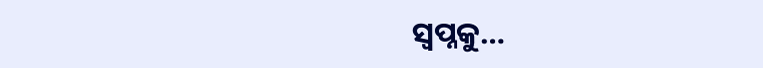ସ୍ଵପ୍ନକୁ…